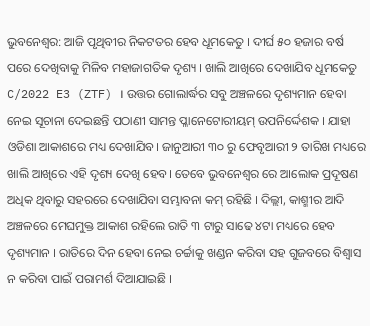ଭୁବନେଶ୍ବର: ଆଜି ପୃଥିବୀର ନିକଟତର ହେବ ଧୂମକେତୁ । ଦୀର୍ଘ ୫୦ ହଜାର ବର୍ଷ ପରେ ଦେଖିବାକୁ ମିଳିବ ମହାଜାଗତିକ ଦୃଶ୍ୟ । ଖାଲି ଆଖିରେ ଦେଖାଯିବ ଧୂମକେତୁ C/2022 E3 (ZTF) । ଉତ୍ତର ଗୋଲାର୍ଦ୍ଧର ସବୁ ଅଞ୍ଚଳରେ ଦୃଶ୍ୟମାନ ହେବା ନେଇ ସୂଚାନା ଦେଇଛନ୍ତି ପଠାଣୀ ସାମନ୍ତ ପ୍ଳାନେଟୋରୀୟମ୍ ଉପନିର୍ଦ୍ଦେଶକ । ଯାହା ଓଡିଶା ଆକାଶରେ ମଧ୍ୟ ଦେଖାଯିବ। ଜାନୁଆରୀ ୩୦ ରୁ ଫେବୃଆରୀ ୨ ତାରିଖ ମଧ୍ୟରେ ଖାଲି ଆଖିରେ ଏହି ଦୃଶ୍ୟ ଦେଖି ହେବ। ତେବେ ଭୁବନେଶ୍ୱର ରେ ଆଲୋକ ପ୍ରଦୂଷଣ ଅଧିକ ଥିବାରୁ ସହରରେ ଦେଖାଯିବା ସମ୍ଭାବନା କମ୍ ରହିଛି । ଦିଲ୍ଲୀ, କାଶ୍ମୀର ଆଦି ଅଞ୍ଚଳରେ ମେଘମୁକ୍ତ ଆକାଶ ରହିଲେ ରାତି ୩ ଟାରୁ ସାଢେ ୪ଟା ମଧ୍ୟରେ ହେବ ଦୃଶ୍ୟମାନ । ରାତିରେ ଦିନ ହେବା ନେଇ ଚର୍ଚ୍ଚାକୁ ଖଣ୍ଡନ କରିବା ସହ ଗୁଜବରେ ବିଶ୍ବାସ ନ କରିବା ପାଇଁ ପରାମର୍ଶ ଦିଆଯାଇଛି ।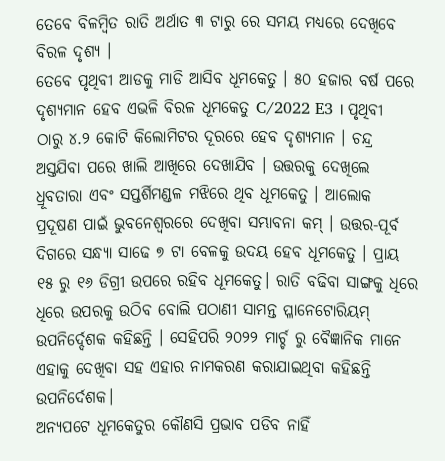ତେବେ ବିଳମ୍ବିତ ରାତି ଅର୍ଥାତ ୩ ଟାରୁ ରେ ସମୟ ମଧ୍ୟରେ ଦେଖିବେ ବିରଳ ଦୃଶ୍ୟ ।
ତେବେ ପୃଥିବୀ ଆଡକୁ ମାଡି ଆସିବ ଧୂମକେତୁ । ୫୦ ହଜାର ବର୍ଷ ପରେ ଦୃଶ୍ୟମାନ ହେବ ଏଭଳି ବିରଳ ଧୂମକେତୁ C/2022 E3 । ପୃଥିବୀ ଠାରୁ ୪.୨ କୋଟି କିଲୋମିଟର ଦୂରରେ ହେବ ଦୃଶ୍ୟମାନ । ଚନ୍ଦ୍ର ଅସ୍ତଯିବା ପରେ ଖାଲି ଆଖିରେ ଦେଖାଯିବ । ଉତ୍ତରକୁ ଦେଖିଲେ ଧ୍ରୂବତାରା ଏବଂ ସପ୍ତର୍ଶିମଣ୍ଡଳ ମଝିରେ ଥିବ ଧୂମକେତୁ । ଆଲୋକ ପ୍ରଦୂଷଣ ପାଇଁ ଭୁବନେଶ୍ବରରେ ଦେଖିବା ସମ୍ଭାବନା କମ୍ । ଉତ୍ତର-ପୂର୍ବ ଦିଗରେ ସନ୍ଧ୍ୟା ସାଢେ ୭ ଟା ବେଳକୁ ଉଦୟ ହେବ ଧୂମକେତୁ । ପ୍ରାୟ ୧୫ ରୁ ୧୬ ଡିଗ୍ରୀ ଉପରେ ରହିବ ଧୂମକେତୁ। ରାତି ବଢିବା ସାଙ୍ଗକୁ ଧିରେ ଧିରେ ଉପରକୁ ଉଠିବ ବୋଲି ପଠାଣୀ ସାମନ୍ତ ପ୍ଳାନେଟୋରିୟମ୍ ଉପନିର୍ଦ୍ଦେଶକ କହିଛନ୍ତି । ସେହିପରି ୨୦୨୨ ମାର୍ଚ୍ଚ ରୁ ବୈଜ୍ଞାନିକ ମାନେ ଏହାକୁ ଦେଖିବା ସହ ଏହାର ନାମକରଣ କରାଯାଇଥିବା କହିଛନ୍ତି ଉପନିର୍ଦେଶକ।
ଅନ୍ୟପଟେ ଧୂମକେତୁର କୌଣସି ପ୍ରଭାବ ପଡିବ ନାହିଁ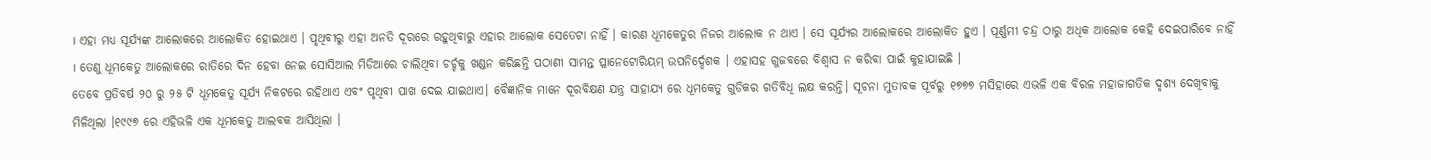। ଏହା ମଧ୍ୟ ସୂର୍ଯ୍ୟଙ୍କ ଆଲୋକରେ ଆଲୋକିତ ହୋଇଥାଏ । ପୃଥିବୀରୁ ଏହା ଅନତି ଦୂରରେ ରହୁଥିବାରୁ ଏହାର ଆଲୋକ ସେତେଟା ନାହିଁ । କାରଣ ଧୂମକେତୁର ନିଜର ଆଲୋକ ନ ଥାଏ । ସେ ସୂର୍ଯ୍ୟର ଆଲୋକରେ ଆଲୋକିତ ହୁଏ । ପୂର୍ଣ୍ଣମୀ ଚନ୍ଦ୍ର ଠାରୁ ଅଧିକ ଆଲୋକ କେହି ଦେଇପାରିବେ ନାହିଁ । ତେଣୁ ଧୂମକେତୁ ଆଲୋକରେ ରାତିରେ ଦିନ ହେବା ନେଇ ସୋସିଆଲ ମିଡିଆରେ ଚାଲିଥିବା ଚର୍ଚ୍ଚକୁ ଖଣ୍ଡନ କରିଛନ୍ତି ପଠାଣୀ ସାମନ୍ତ ପ୍ଳାନେଟୋରିୟମ୍ ଉପନିର୍ଦ୍ଦେଶକ । ଏହାସହ ଗୁଜବରେ ବିଶ୍ବାସ ନ କରିବା ପାଇଁ କୁହାଯାଇଛି ।
ତେବେ ପ୍ରତିବର୍ଷ ୨୦ ରୁ ୨୫ ଟି ଧୂମକେତୁ ସୂର୍ଯ୍ୟ ନିକଟରେ ରହିଥାଏ ଏବଂ ପୃଥିବୀ ପାଖ ଦେଇ ଯାଇଥାଏ। ବୈଜ୍ଞାନିକ ମାନେ ଦୂରବିକ୍ଷଣ ଯନ୍ତ୍ର ସାହାଯ୍ୟ ରେ ଧୂମକେତୁ ଗୁଡିକର ଗତିବିଧି ଲକ୍ଷ କରନ୍ତି। ସୂଚନା ମୁତାବକ ପୂର୍ବରୁ ୧୭୭୭ ମସିହାରେ ଏଭଳି ଏକ ବିରଳ ମହାଜାଗତିକ ଦୃଶ୍ୟ ଦେଖିବାକୁ ମିଳିଥିଲା ।୧୯୯୭ ରେ ଏହିଭଳି ଏକ ଧୂମକେତୁ ଆଲବକ ଆସିଥିଲା ।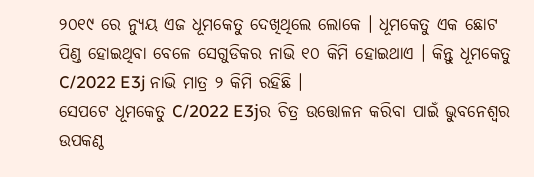୨୦୧୯ ରେ ନ୍ୟୁୟ ଏଜ ଧୂମକେତୁ ଦେଖିଥିଲେ ଲୋକେ । ଧୂମକେତୁ ଏକ ଛୋଟ ପିଣ୍ଡ ହୋଇଥିବା ବେଳେ ସେଗୁଡିକର ନାଭି ୧୦ କିମି ହୋଇଥାଏ । କିନ୍ତୁ ଧୂମକେତୁ C/2022 E3j ନାଭି ମାତ୍ର ୨ କିମି ରହିଛି ।
ସେପଟେ ଧୂମକେତୁ C/2022 E3jର ଚିତ୍ର ଉତ୍ତୋଳନ କରିବା ପାଇଁ ଭୁବନେଶ୍ବର ଉପକଣ୍ଠ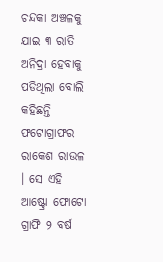ଚନ୍ଦକା ଅଞ୍ଚଳକୁ ଯାଇ ୩ ରାତି ଅନିଦ୍ରା ହେବାକୁ ପଡିଥିଲା ବୋଲି କହିଛନ୍ତି ଫଟୋଗ୍ରାଫର ରାକେଶ ରାଉଳ । ସେ ଏହି ଆଷ୍ଟ୍ରୋ ଫୋଟୋ ଗ୍ରାଫି ୨ ବର୍ଷ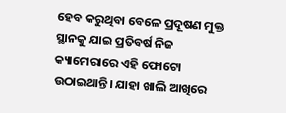ହେବ କରୁଥିବା ବେଳେ ପ୍ରଦୂଷଣ ମୁକ୍ତ ସ୍ଥାନକୁ ଯାଇ ପ୍ରତିବର୍ଷ ନିଜ କ୍ୟାମେରାରେ ଏହି ଫୋଟୋ ଉଠାଇଥାନ୍ତି। ଯାହା ଖାଲି ଆଖିରେ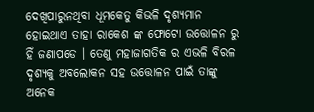ଦେଖିପାରୁନଥିବା ଧୂମକେତୁ କିଭଳି ଦୃଶ୍ୟମାନ ହୋଇଥାଏ ତାହା ରାକେଶ ଙ୍କ ଫୋଟୋ ଉତ୍ତୋଳନ ରୁ ହିଁ ଜଣାପଡେ । ତେଣୁ ମହାଜାଗତିକ ର ଏଭଳି ବିରଳ ଦୃଶ୍ୟକୁ ଅବଲୋକନ ସହ ଉତ୍ତୋଳନ ପାଇଁ ତାଙ୍କୁ ଅନେକ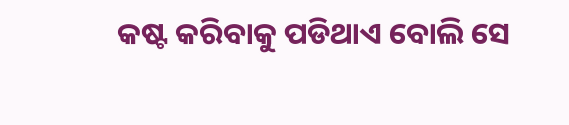କଷ୍ଟ କରିବାକୁ ପଡିଥାଏ ବୋଲି ସେ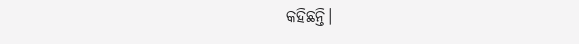କହିଛନ୍ତି।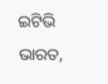ଇଟିଭି ଭାରତ,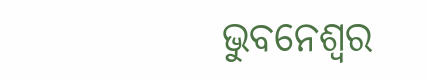ଭୁବନେଶ୍ବର